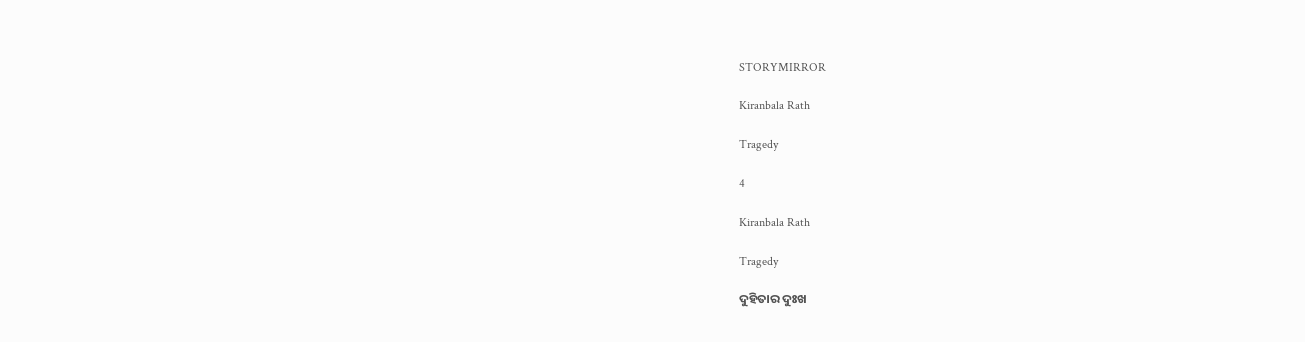STORYMIRROR

Kiranbala Rath

Tragedy

4

Kiranbala Rath

Tragedy

ଦୁହିତାର ଦୁଃଖ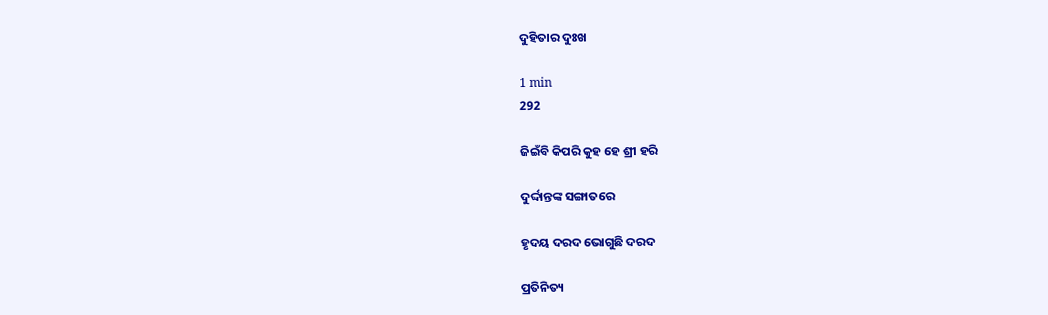ଦୁହିତାର ଦୁଃଖ

1 min
292

ଜିଇଁବି କିପରି କୁହ ହେ ଶ୍ରୀ ହରି

ଦୁର୍ଦ୍ଦାନ୍ତଙ୍କ ସଙ୍ଗାତରେ

ହୃଦୟ ଦରଦ ଭୋଗୁଛି ଦରଦ

ପ୍ରତିନିତ୍ୟ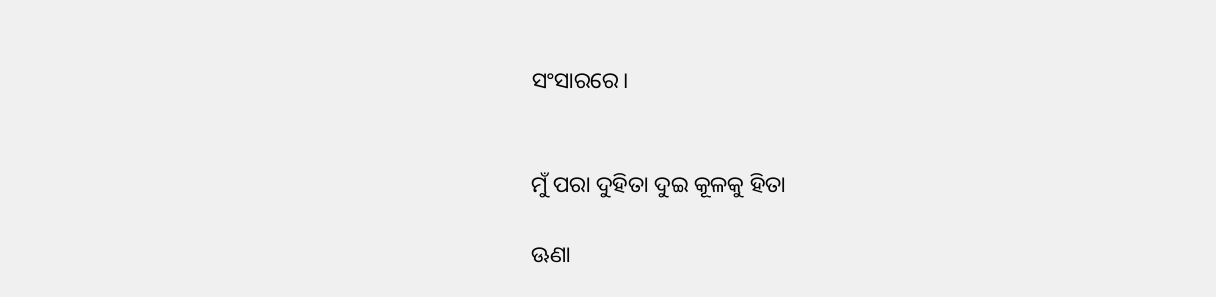ସଂସାରରେ।


ମୁଁ ପରା ‌‌‌‌‌‌ଦୁହିତା ଦୁଇ କୂଳକୁ ହିତା

ଊଣା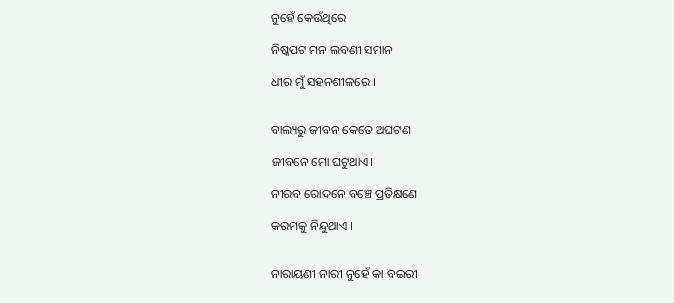ନୁହେଁ କେଉଁଥିରେ

ନିଷ୍କପଟ ମନ ଲବଣୀ ସମାନ

ଧୀର ମୁଁ ସହନଶୀଳରେ ।


ବାଲ୍ୟରୁ ଜୀବନ କେତେ ଅଘଟଣ

ଜୀବନେ ମୋ ଘଟୁଥାଏ।

ନୀରବ ରୋଦନେ ବଞ୍ଚେ ପ୍ରତିକ୍ଷଣେ

କରମକୁ ନିନ୍ଦୁଥାଏ ।


ନାରାୟଣୀ ନାରୀ ନୁହେଁ କା ବଇରୀ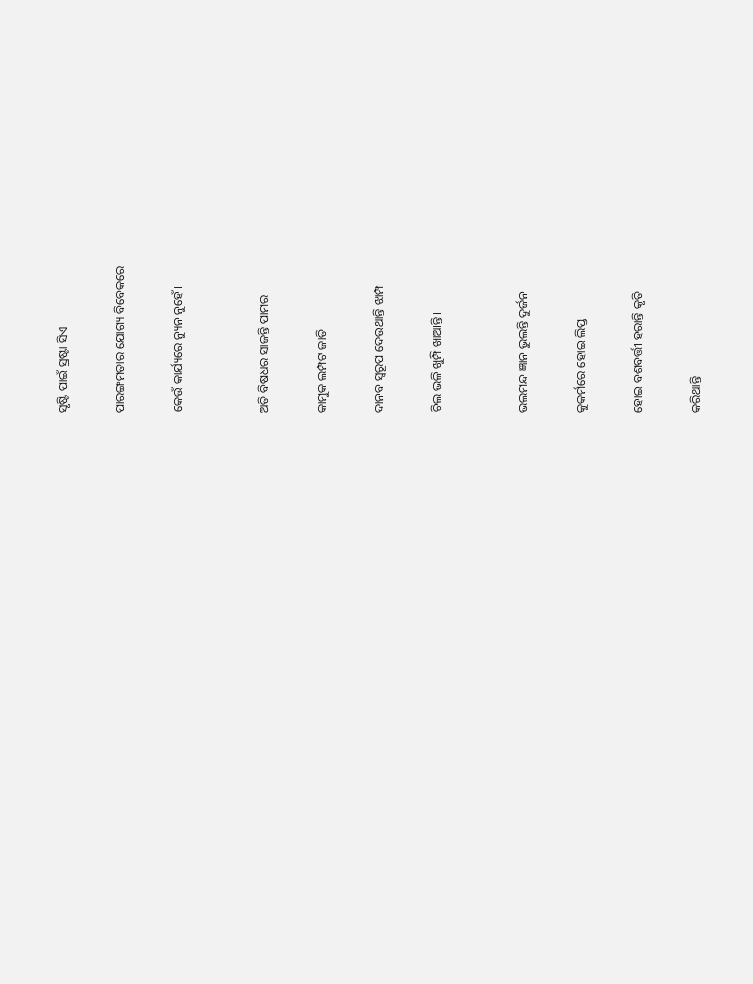ସୃଷ୍ଟି ପାଇଁ ସ୍ରଷ୍ଟା ସିଏ

ପାରଙ୍ଗମତାର ଯୋଗ୍ୟ ବିବେକରେ

କେଉଁ କାର୍ଯ୍ୟରେ ନ୍ୟୁନ ନୁହେଁ।


ଅତି ବିଷଧର ସାଜନ୍ତି ପାମର

କାମୁକ ଲମ୍ପଟ ଜାତି

ଦାନବ ସ୍ୱରୂପ ଦେଉଥାନ୍ତି ଝାମ୍ପ

ଚିଲ ଭଳି ଖୁମ୍ପି ଖାଆନ୍ତି।


ଭଲମନ୍ଦ ଜ୍ଞାନ ଭୁଲନ୍ତି ଦୁର୍ଜନ

କୁକର୍ମରେ ହୋଇ ଲିପ୍ତ

ହୋଇ ବଶବର୍ତ୍ତୀ ହରାନ୍ତି କୃତି

କରିଥାନ୍ତି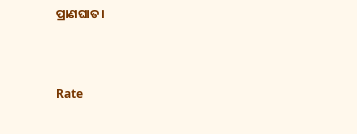ପ୍ରାଣଘାତ।



Rate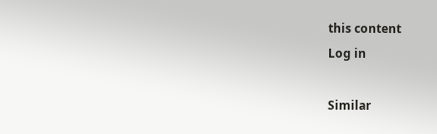this content
Log in

Similar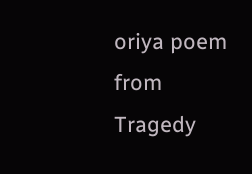oriya poem from Tragedy